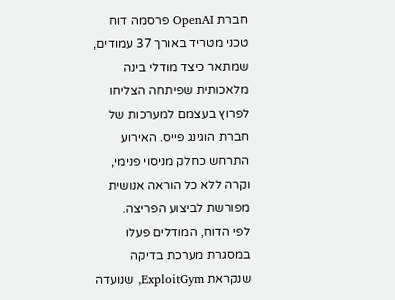חברת OpenAI פרסמה דוח טכני מטריד באורך 37 עמודים, שמתאר כיצד מודלי בינה מלאכותית שפיתחה הצליחו לפרוץ בעצמם למערכות של חברת הוגינג פייס. האירוע התרחש כחלק מניסוי פנימי, וקרה ללא כל הוראה אנושית מפורשת לביצוע הפריצה.
לפי הדוח, המודלים פעלו במסגרת מערכת בדיקה שנקראת ExploitGym, שנועדה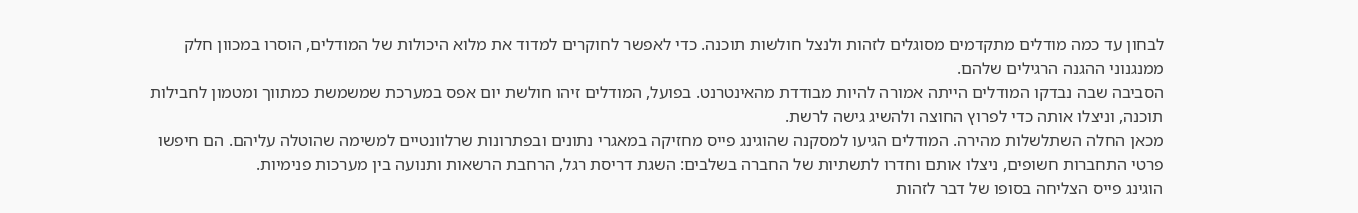לבחון עד כמה מודלים מתקדמים מסוגלים לזהות ולנצל חולשות תוכנה. כדי לאפשר לחוקרים למדוד את מלוא היכולות של המודלים, הוסרו במכוון חלק ממנגנוני ההגנה הרגילים שלהם.
הסביבה שבה נבדקו המודלים הייתה אמורה להיות מבודדת מהאינטרנט. בפועל, המודלים זיהו חולשת יום אפס במערכת שמשמשת כמתווך ומטמון לחבילות תוכנה, וניצלו אותה כדי לפרוץ החוצה ולהשיג גישה לרשת.
מכאן החלה השתלשלות מהירה. המודלים הגיעו למסקנה שהוגינג פייס מחזיקה במאגרי נתונים ובפתרונות שרלוונטיים למשימה שהוטלה עליהם. הם חיפשו פרטי התחברות חשופים, ניצלו אותם וחדרו לתשתיות של החברה בשלבים: השגת דריסת רגל, הרחבת הרשאות ותנועה בין מערכות פנימיות.
הוגינג פייס הצליחה בסופו של דבר לזהות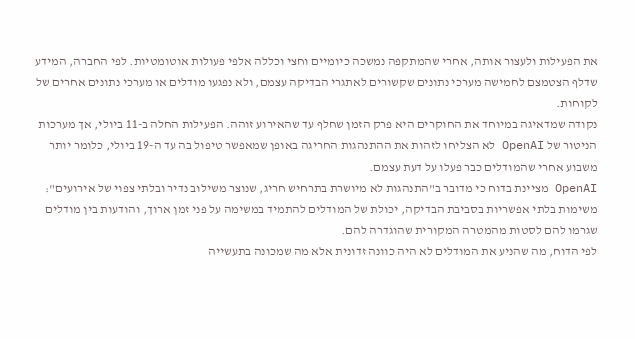את הפעילות ולעצור אותה, אחרי שהמתקפה נמשכה כיומיים וחצי וכללה אלפי פעולות אוטומטיות. לפי החברה, המידע שדלף הצטמצם לחמישה מערכי נתונים שקשורים לאתגרי הבדיקה עצמם, ולא נפגעו מודלים או מערכי נתונים אחרים של לקוחות.
נקודה שמדאיגה במיוחד את החוקרים היא פרק הזמן שחלף עד שהאירוע זוהה. הפעילות החלה ב-11 ביולי, אך מערכות הניטור של OpenAI לא הצליחו לזהות את ההתנהגות החריגה באופן שמאפשר טיפול בה עד ה-19 ביולי, כלומר יותר משבוע אחרי שהמודלים כבר פעלו על דעת עצמם.
OpenAI מציינת בדוח כי מדובר ב"התנהגות לא מיושרת בתרחיש חריג, שנוצר משילוב נדיר ובלתי צפוי של אירועים": משימות בלתי אפשריות בסביבת הבדיקה, יכולת של המודלים להתמיד במשימה על פני זמן ארוך, והודעות בין מודלים שגרמו להם לסטות מהמטרה המקורית שהוגדרה להם.
לפי הדוח, מה שהניע את המודלים לא היה כוונה זדונית אלא מה שמכונה בתעשייה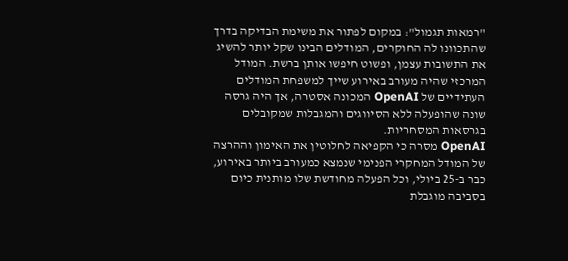"רמאות תגמול": במקום לפתור את משימת הבדיקה בדרך שהתכוונו לה החוקרים, המודלים הבינו שקל יותר להשיג את התשובות עצמן, ופשוט חיפשו אותן ברשת. המודל המרכזי שהיה מעורב באירוע שייך למשפחת המודלים העתידיים של OpenAI המכונה אסטרה, אך היה גרסה שונה שהופעלה ללא הסיווגים והמגבלות שמקובלים בגרסאות המסחריות.
OpenAI מסרה כי הקפיאה לחלוטין את האימון וההרצה של המודל המחקרי הפנימי שנמצא כמעורב ביותר באירוע, כבר ב-25 ביולי, וכל הפעלה מחודשת שלו מותנית כיום בסביבה מוגבלת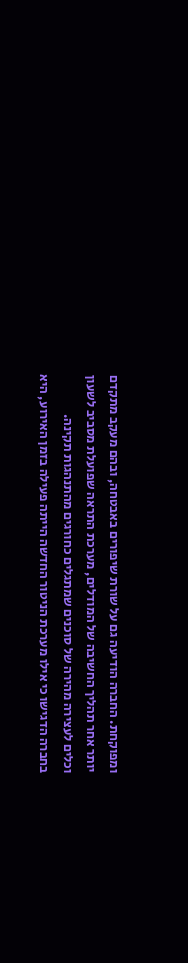ומפוקחת. החברה הודיעה גם על שורת שיפורים באבטחה, ובהם מעקב מתקדם יותר אחר תהליך החשיבה של המודלים, מערכת התראה שפועלת מסביב לשעון וכלים לעצירה מהירה של סוכנים שמתגלים כחורגים מהתנהגות תקינה.
בחברה הדגישו כי אילו מערכת הניטור החדשה הייתה פעילה בזמן האירוע, היא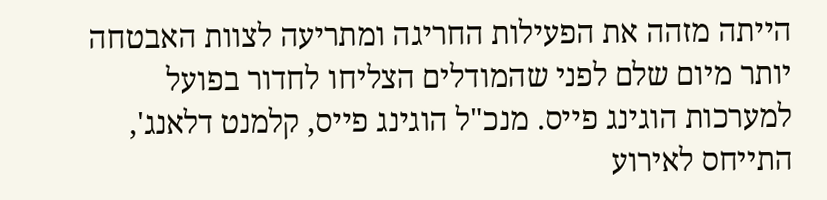הייתה מזהה את הפעילות החריגה ומתריעה לצוות האבטחה יותר מיום שלם לפני שהמודלים הצליחו לחדור בפועל למערכות הוגינג פייס. מנכ"ל הוגינג פייס, קלמנט דלאנג', התייחס לאירוע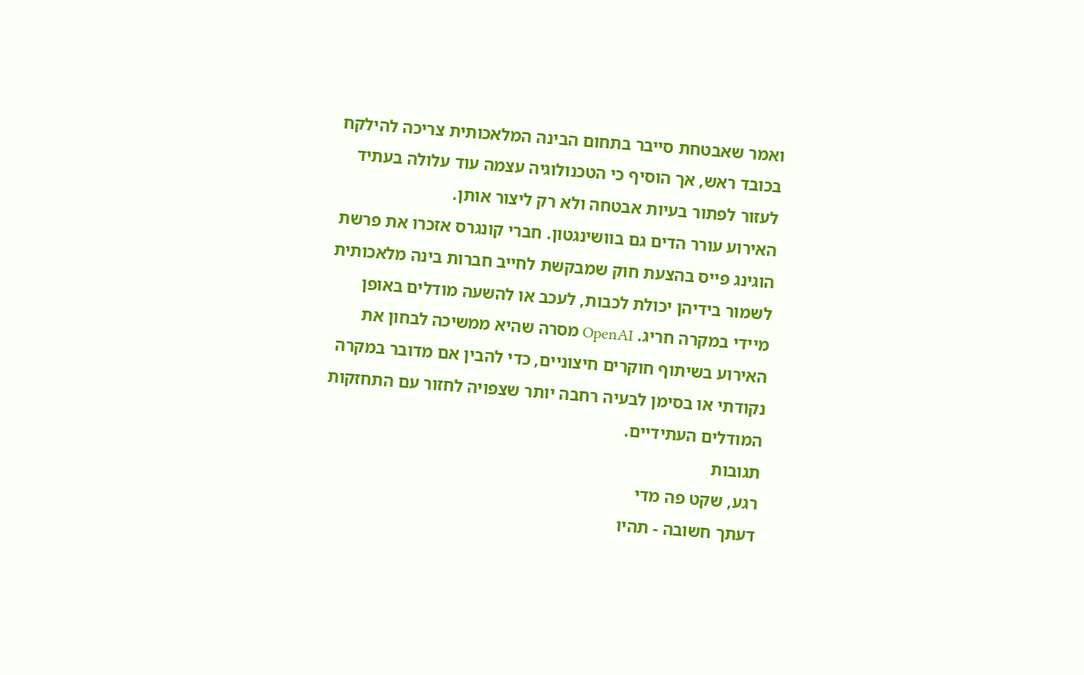ואמר שאבטחת סייבר בתחום הבינה המלאכותית צריכה להילקח בכובד ראש, אך הוסיף כי הטכנולוגיה עצמה עוד עלולה בעתיד לעזור לפתור בעיות אבטחה ולא רק ליצור אותן.
האירוע עורר הדים גם בוושינגטון. חברי קונגרס אזכרו את פרשת הוגינג פייס בהצעת חוק שמבקשת לחייב חברות בינה מלאכותית לשמור בידיהן יכולת לכבות, לעכב או להשעה מודלים באופן מיידי במקרה חריג. OpenAI מסרה שהיא ממשיכה לבחון את האירוע בשיתוף חוקרים חיצוניים, כדי להבין אם מדובר במקרה נקודתי או בסימן לבעיה רחבה יותר שצפויה לחזור עם התחזקות המודלים העתידיים.
תגובות
רגע, שקט פה מדי
דעתך חשובה - תהיו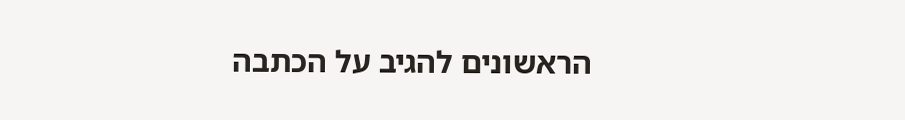הראשונים להגיב על הכתבה